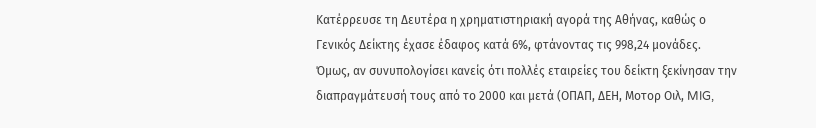Κατέρρευσε τη Δευτέρα η χρηματιστηριακή αγορά της Αθήνας, καθώς ο Γενικός Δείκτης έχασε έδαφος κατά 6%, φτάνοντας τις 998,24 μονάδες.
Όμως, αν συνυπολογίσει κανείς ότι πολλές εταιρείες του δείκτη ξεκίνησαν την διαπραγμάτευσή τους από το 2000 και μετά (ΟΠΑΠ, ΔΕΗ, Μοτορ Οιλ, MIG,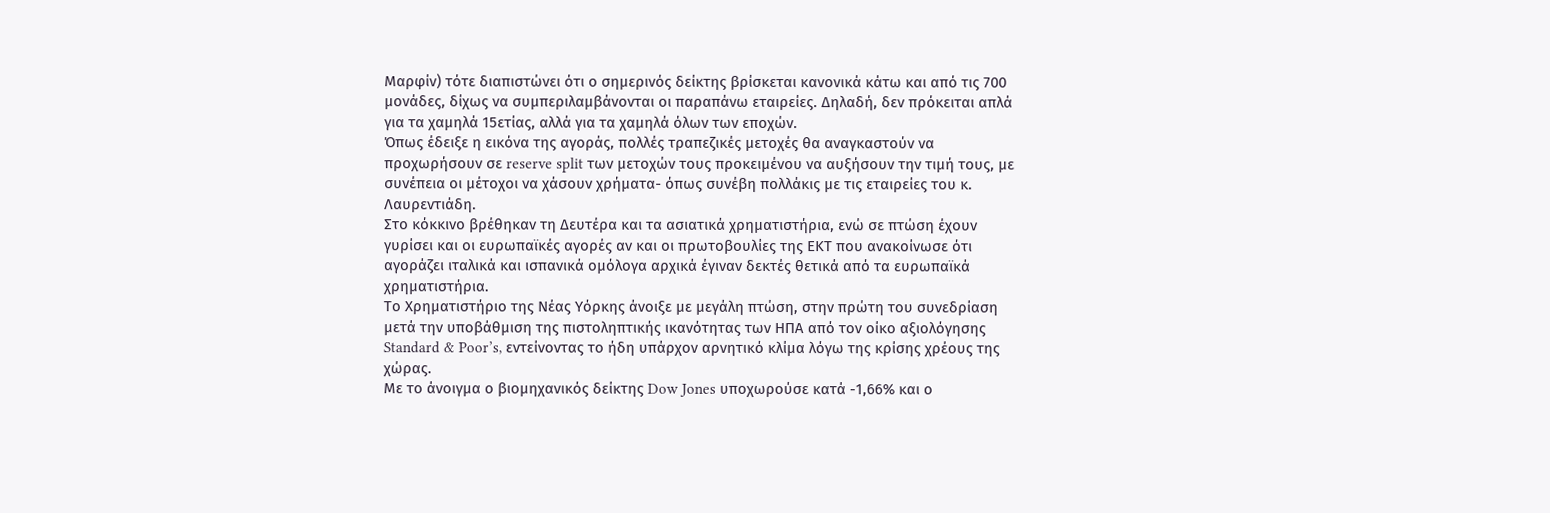Μαρφίν) τότε διαπιστώνει ότι ο σημερινός δείκτης βρίσκεται κανονικά κάτω και από τις 700 μονάδες, δίχως να συμπεριλαμβάνονται οι παραπάνω εταιρείες. Δηλαδή, δεν πρόκειται απλά για τα χαμηλά 15ετίας, αλλά για τα χαμηλά όλων των εποχών.
Όπως έδειξε η εικόνα της αγοράς, πολλές τραπεζικές μετοχές θα αναγκαστούν να προχωρήσουν σε reserve split των μετοχών τους προκειμένου να αυξήσουν την τιμή τους, με συνέπεια οι μέτοχοι να χάσουν χρήματα- όπως συνέβη πολλάκις με τις εταιρείες του κ. Λαυρεντιάδη.
Στο κόκκινο βρέθηκαν τη Δευτέρα και τα ασιατικά χρηματιστήρια, ενώ σε πτώση έχουν γυρίσει και οι ευρωπαϊκές αγορές αν και οι πρωτοβουλίες της ΕΚΤ που ανακοίνωσε ότι αγοράζει ιταλικά και ισπανικά ομόλογα αρχικά έγιναν δεκτές θετικά από τα ευρωπαϊκά χρηματιστήρια.
Το Χρηματιστήριο της Νέας Υόρκης άνοιξε με μεγάλη πτώση, στην πρώτη του συνεδρίαση μετά την υποβάθμιση της πιστοληπτικής ικανότητας των ΗΠΑ από τον οίκο αξιολόγησης Standard & Poor’s, εντείνοντας το ήδη υπάρχον αρνητικό κλίμα λόγω της κρίσης χρέους της χώρας.
Με το άνοιγμα ο βιομηχανικός δείκτης Dow Jones υποχωρούσε κατά -1,66% και ο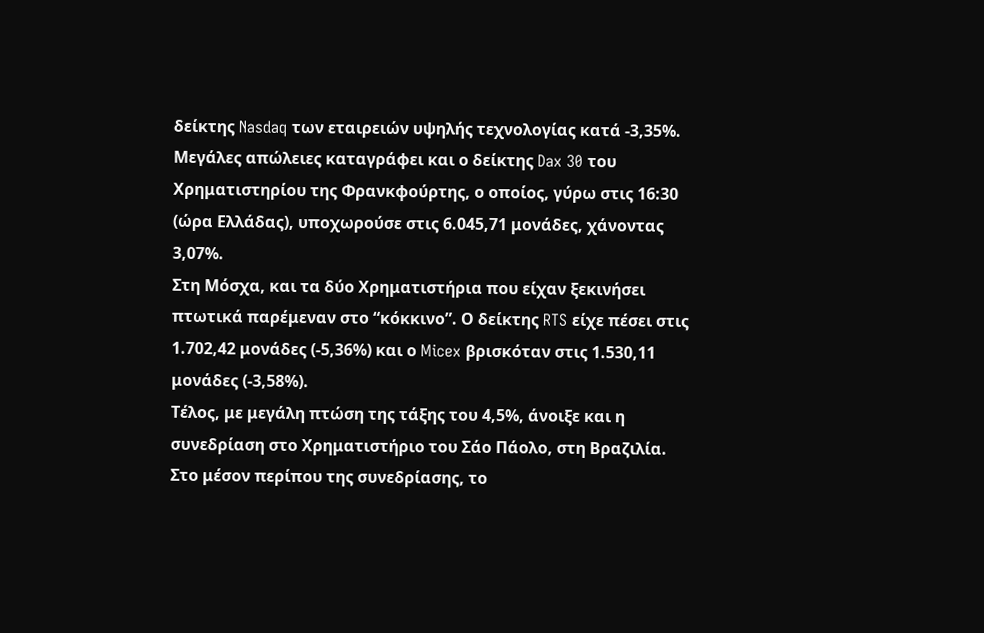δείκτης Nasdaq των εταιρειών υψηλής τεχνολογίας κατά -3,35%.
Μεγάλες απώλειες καταγράφει και ο δείκτης Dax 30 του Χρηματιστηρίου της Φρανκφούρτης, ο οποίος, γύρω στις 16:30 (ώρα Ελλάδας), υποχωρούσε στις 6.045,71 μονάδες, χάνοντας 3,07%.
Στη Μόσχα, και τα δύο Χρηματιστήρια που είχαν ξεκινήσει πτωτικά παρέμεναν στο “κόκκινο”. Ο δείκτης RTS είχε πέσει στις 1.702,42 μονάδες (-5,36%) και ο Micex βρισκόταν στις 1.530,11 μονάδες (-3,58%).
Τέλος, με μεγάλη πτώση της τάξης του 4,5%, άνοιξε και η συνεδρίαση στο Χρηματιστήριο του Σάο Πάολο, στη Βραζιλία.
Στο μέσον περίπου της συνεδρίασης, το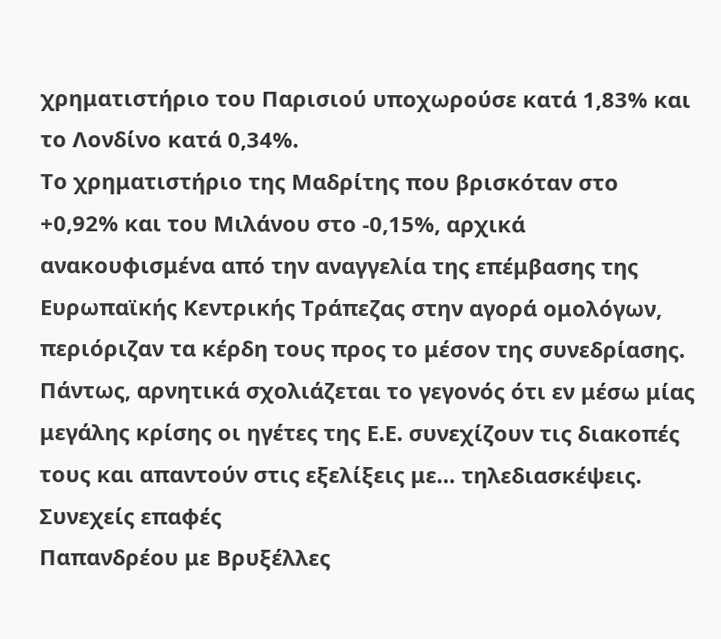χρηματιστήριο του Παρισιού υποχωρούσε κατά 1,83% και το Λονδίνο κατά 0,34%.
Το χρηματιστήριο της Μαδρίτης που βρισκόταν στο +0,92% και του Μιλάνου στο -0,15%, αρχικά ανακουφισμένα από την αναγγελία της επέμβασης της Ευρωπαϊκής Κεντρικής Τράπεζας στην αγορά ομολόγων, περιόριζαν τα κέρδη τους προς το μέσον της συνεδρίασης.
Πάντως, αρνητικά σχολιάζεται το γεγονός ότι εν μέσω μίας μεγάλης κρίσης οι ηγέτες της Ε.Ε. συνεχίζουν τις διακοπές τους και απαντούν στις εξελίξεις με… τηλεδιασκέψεις.
Συνεχείς επαφές
Παπανδρέου με Βρυξέλλες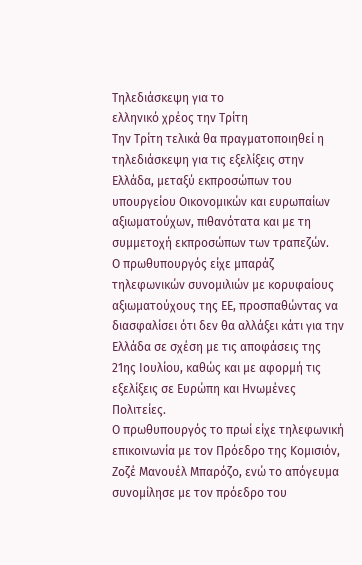Τηλεδιάσκεψη για το
ελληνικό χρέος την Τρίτη
Την Τρίτη τελικά θα πραγματοποιηθεί η τηλεδιάσκεψη για τις εξελίξεις στην Ελλάδα, μεταξύ εκπροσώπων του υπουργείου Οικονομικών και ευρωπαίων αξιωματούχων, πιθανότατα και με τη συμμετοχή εκπροσώπων των τραπεζών.
Ο πρωθυπουργός είχε μπαράζ τηλεφωνικών συνομιλιών με κορυφαίους αξιωματούχους της ΕΕ, προσπαθώντας να διασφαλίσει ότι δεν θα αλλάξει κάτι για την Ελλάδα σε σχέση με τις αποφάσεις της 21ης Ιουλίου, καθώς και με αφορμή τις εξελίξεις σε Ευρώπη και Ηνωμένες Πολιτείες.
Ο πρωθυπουργός το πρωί είχε τηλεφωνική επικοινωνία με τον Πρόεδρο της Κομισιόν, Ζοζέ Μανουέλ Μπαρόζο, ενώ το απόγευμα συνομίλησε με τον πρόεδρο του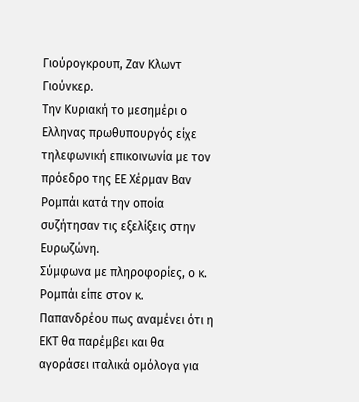Γιούρογκρουπ, Ζαν Κλωντ Γιούνκερ.
Την Κυριακή το μεσημέρι ο Ελληνας πρωθυπουργός είχε τηλεφωνική επικοινωνία με τον πρόεδρο της ΕΕ Χέρμαν Βαν Ρομπάι κατά την οποία συζήτησαν τις εξελίξεις στην Ευρωζώνη.
Σύμφωνα με πληροφορίες, ο κ. Ρομπάι είπε στον κ. Παπανδρέου πως αναμένει ότι η ΕΚΤ θα παρέμβει και θα αγοράσει ιταλικά ομόλογα για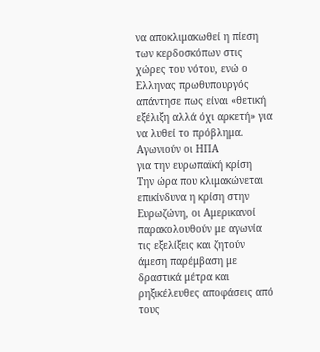να αποκλιμακωθεί η πίεση των κερδοσκόπων στις χώρες του νότου, ενώ ο Ελληνας πρωθυπουργός απάντησε πως είναι «θετική εξέλιξη αλλά όχι αρκετή» για να λυθεί το πρόβλημα.
Αγωνιούν οι ΗΠΑ
για την ευρωπαϊκή κρίση
Την ώρα που κλιμακώνεται επικίνδυνα η κρίση στην Ευρωζώνη, οι Αμερικανοί παρακολουθούν με αγωνία τις εξελίξεις και ζητούν άμεση παρέμβαση με δραστικά μέτρα και ρηξικέλευθες αποφάσεις από τους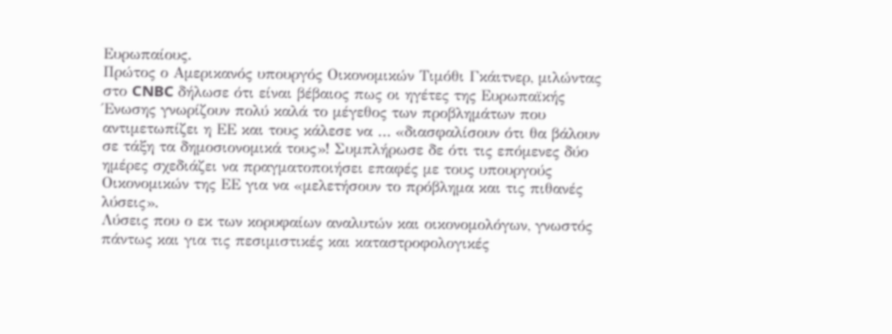Ευρωπαίους.
Πρώτος ο Αμερικανός υπουργός Οικονομικών Τιμόθι Γκάιτνερ, μιλώντας στο CNBC δήλωσε ότι είναι βέβαιος πως οι ηγέτες της Ευρωπαϊκής Ένωσης γνωρίζουν πολύ καλά το μέγεθος των προβλημάτων που αντιμετωπίζει η ΕΕ και τους κάλεσε να … «διασφαλίσουν ότι θα βάλουν σε τάξη τα δημοσιονομικά τους»! Συμπλήρωσε δε ότι τις επόμενες δύο ημέρες σχεδιάζει να πραγματοποιήσει επαφές με τους υπουργούς Οικονομικών της ΕΕ για να «μελετήσουν το πρόβλημα και τις πιθανές λύσεις».
Λύσεις που ο εκ των κορυφαίων αναλυτών και οικονομολόγων, γνωστός πάντως και για τις πεσιμιστικές και καταστροφολογικές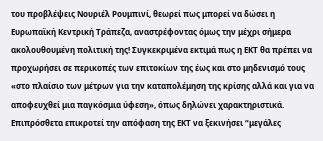του προβλέψεις Νουριέλ Ρουμπινί, θεωρεί πως μπορεί να δώσει η Ευρωπαϊκή Κεντρική Τράπεζα, αναστρέφοντας όμως την μέχρι σήμερα ακολουθουμένη πολιτική της! Συγκεκριμένα εκτιμά πως η ΕΚΤ θα πρέπει να προχωρήσει σε περικοπές των επιτοκίων της έως και στο μηδενισμό τους «στο πλαίσιο των μέτρων για την καταπολέμηση της κρίσης αλλά και για να αποφευχθεί μια παγκόσμια ύφεση», όπως δηλώνει χαρακτηριστικά.
Επιπρόσθετα επικροτεί την απόφαση της ΕΚΤ να ξεκινήσει “μεγάλες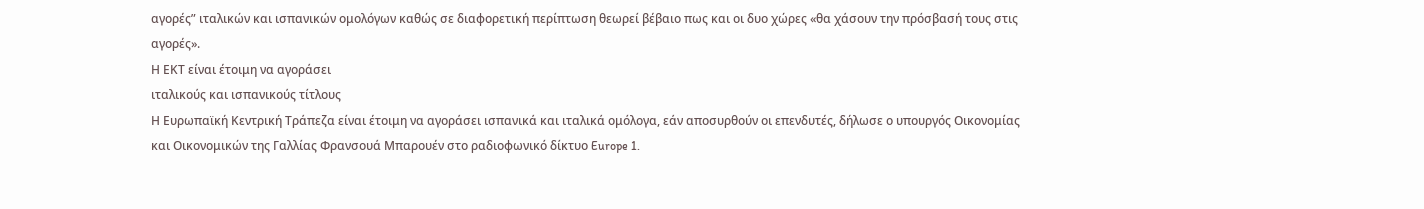αγορές” ιταλικών και ισπανικών ομολόγων καθώς σε διαφορετική περίπτωση θεωρεί βέβαιο πως και οι δυο χώρες «θα χάσουν την πρόσβασή τους στις αγορές».
Η ΕΚΤ είναι έτοιμη να αγοράσει
ιταλικούς και ισπανικούς τίτλους
Η Ευρωπαϊκή Κεντρική Τράπεζα είναι έτοιμη να αγοράσει ισπανικά και ιταλικά ομόλογα, εάν αποσυρθούν οι επενδυτές, δήλωσε ο υπουργός Οικονομίας και Οικονομικών της Γαλλίας Φρανσουά Μπαρουέν στο ραδιοφωνικό δίκτυο Europe 1.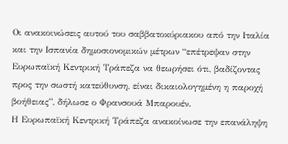Οι ανακοινώσεις αυτού του σαββατοκύριακου από την Ιταλία και την Ισπανία δημοσιονομικών μέτρων “επέτρεψαν στην Ευρωπαϊκή Κεντρική Τράπεζα να θεωρήσει ότι, βαδίζοντας προς την σωστή κατεύθυνση, είναι δικαιολογημένη η παροχή βοήθειας”, δήλωσε ο Φρανσουά Μπαρουέν.
Η Ευρωπαϊκή Κεντρική Τράπεζα ανακοίνωσε την επανάληψη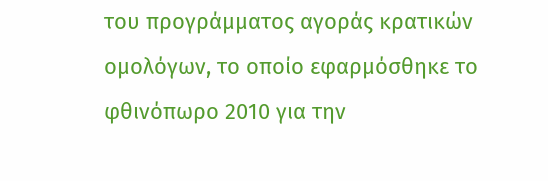του προγράμματος αγοράς κρατικών ομολόγων, το οποίο εφαρμόσθηκε το φθινόπωρο 2010 για την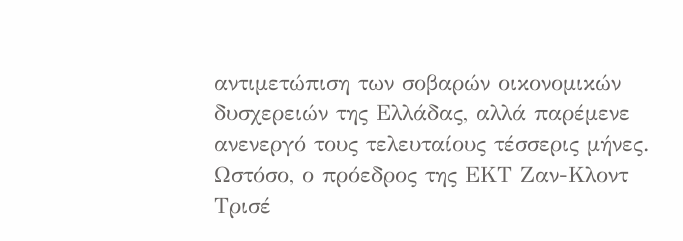αντιμετώπιση των σοβαρών οικονομικών δυσχερειών της Ελλάδας, αλλά παρέμενε ανενεργό τους τελευταίους τέσσερις μήνες. Ωστόσο, ο πρόεδρος της ΕΚΤ Ζαν-Κλοντ Τρισέ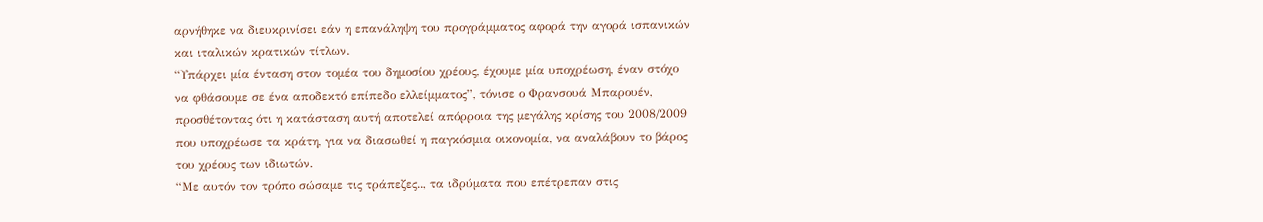αρνήθηκε να διευκρινίσει εάν η επανάληψη του προγράμματος αφορά την αγορά ισπανικών και ιταλικών κρατικών τίτλων.
“Υπάρχει μία ένταση στον τομέα του δημοσίου χρέους, έχουμε μία υποχρέωση, έναν στόχο να φθάσουμε σε ένα αποδεκτό επίπεδο ελλείμματος”, τόνισε ο Φρανσουά Μπαρουέν, προσθέτοντας ότι η κατάσταση αυτή αποτελεί απόρροια της μεγάλης κρίσης του 2008/2009 που υποχρέωσε τα κράτη, για να διασωθεί η παγκόσμια οικονομία, να αναλάβουν το βάρος του χρέους των ιδιωτών.
“Με αυτόν τον τρόπο σώσαμε τις τράπεζες.., τα ιδρύματα που επέτρεπαν στις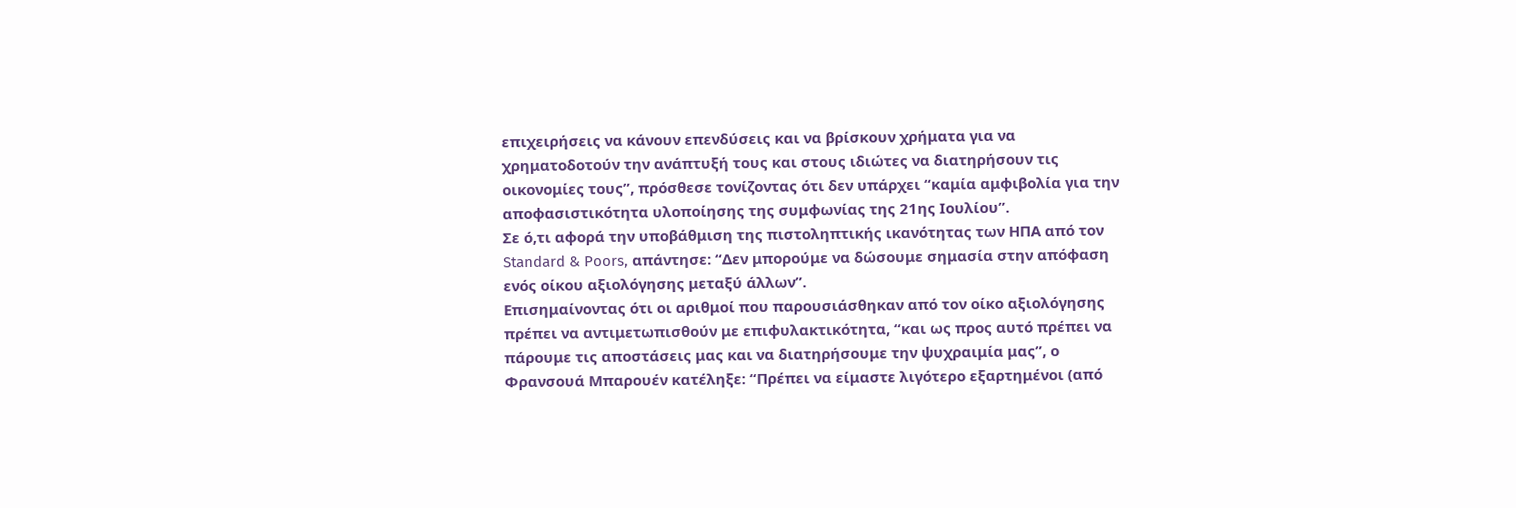επιχειρήσεις να κάνουν επενδύσεις και να βρίσκουν χρήματα για να χρηματοδοτούν την ανάπτυξή τους και στους ιδιώτες να διατηρήσουν τις οικονομίες τους”, πρόσθεσε τονίζοντας ότι δεν υπάρχει “καμία αμφιβολία για την αποφασιστικότητα υλοποίησης της συμφωνίας της 21ης Ιουλίου”.
Σε ό,τι αφορά την υποβάθμιση της πιστοληπτικής ικανότητας των ΗΠΑ από τον Standard & Poors, απάντησε: “Δεν μπορούμε να δώσουμε σημασία στην απόφαση ενός οίκου αξιολόγησης μεταξύ άλλων”.
Επισημαίνοντας ότι οι αριθμοί που παρουσιάσθηκαν από τον οίκο αξιολόγησης πρέπει να αντιμετωπισθούν με επιφυλακτικότητα, “και ως προς αυτό πρέπει να πάρουμε τις αποστάσεις μας και να διατηρήσουμε την ψυχραιμία μας”, ο Φρανσουά Μπαρουέν κατέληξε: “Πρέπει να είμαστε λιγότερο εξαρτημένοι (από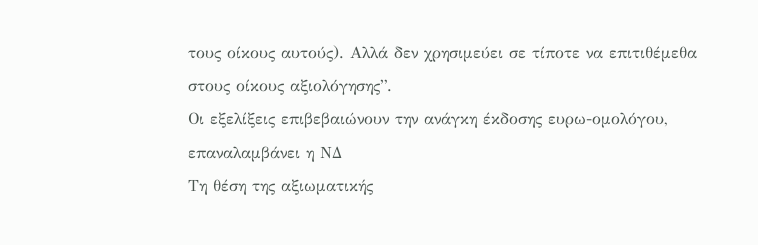τους οίκους αυτούς). Αλλά δεν χρησιμεύει σε τίποτε να επιτιθέμεθα στους οίκους αξιολόγησης”.
Οι εξελίξεις επιβεβαιώνουν την ανάγκη έκδοσης ευρω-ομολόγου, επαναλαμβάνει η ΝΔ
Τη θέση της αξιωματικής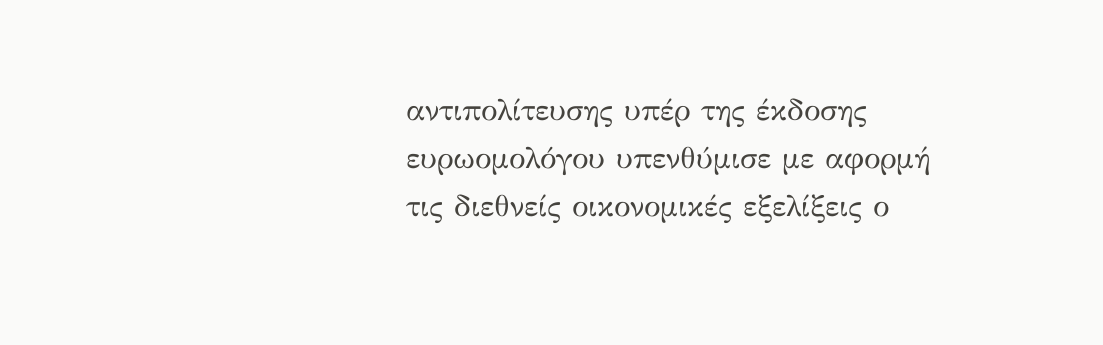αντιπολίτευσης υπέρ της έκδοσης ευρωομολόγου υπενθύμισε με αφορμή τις διεθνείς οικονομικές εξελίξεις ο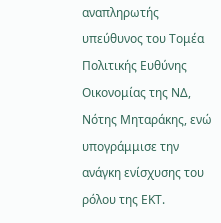αναπληρωτής υπεύθυνος του Τομέα Πολιτικής Ευθύνης Οικονομίας της ΝΔ, Νότης Μηταράκης, ενώ υπογράμμισε την ανάγκη ενίσχυσης του ρόλου της ΕΚΤ.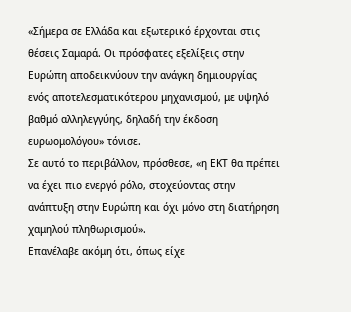«Σήμερα σε Ελλάδα και εξωτερικό έρχονται στις θέσεις Σαμαρά. Οι πρόσφατες εξελίξεις στην Ευρώπη αποδεικνύουν την ανάγκη δημιουργίας ενός αποτελεσματικότερου μηχανισμού, με υψηλό βαθμό αλληλεγγύης, δηλαδή την έκδοση ευρωομολόγου» τόνισε.
Σε αυτό το περιβάλλον, πρόσθεσε, «η ΕΚΤ θα πρέπει να έχει πιο ενεργό ρόλο, στοχεύοντας στην ανάπτυξη στην Ευρώπη και όχι μόνο στη διατήρηση χαμηλού πληθωρισμού».
Επανέλαβε ακόμη ότι, όπως είχε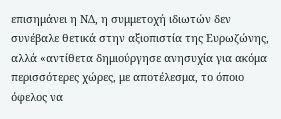επισημάνει η ΝΔ, η συμμετοχή ιδιωτών δεν συνέβαλε θετικά στην αξιοπιστία της Ευρωζώνης, αλλά «αντίθετα δημιούργησε ανησυχία για ακόμα περισσότερες χώρες, με αποτέλεσμα, το όποιο όφελος να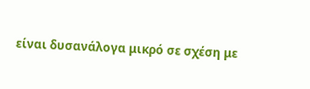είναι δυσανάλογα μικρό σε σχέση με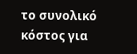το συνολικό κόστος για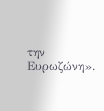την Ευρωζώνη».